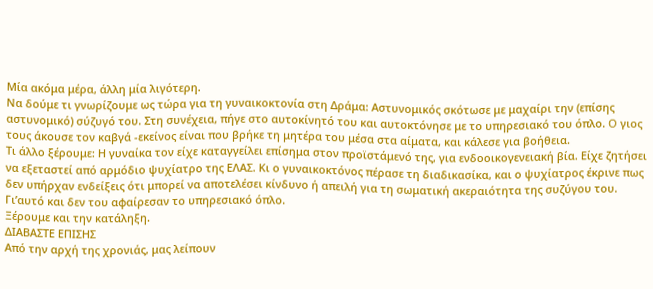Μία ακόμα μέρα, άλλη μία λιγότερη.
Να δούμε τι γνωρίζουμε ως τώρα για τη γυναικοκτονία στη Δράμα: Αστυνομικός σκότωσε με μαχαίρι την (επίσης αστυνομικό) σύζυγό του. Στη συνέχεια, πήγε στο αυτοκίνητό του και αυτοκτόνησε με το υπηρεσιακό του όπλο. O γιος τους άκουσε τον καβγά -εκείνος είναι που βρήκε τη μητέρα του μέσα στα αίματα, και κάλεσε για βοήθεια.
Τι άλλο ξέρουμε: Η γυναίκα τον είχε καταγγείλει επίσημα στον προϊστάμενό της, για ενδοοικογενειακή βία. Είχε ζητήσει να εξεταστεί από αρμόδιο ψυχίατρο της ΕΛΑΣ. Κι ο γυναικοκτόνος πέρασε τη διαδικασίκα, και ο ψυχίατρος έκρινε πως δεν υπήρχαν ενδείξεις ότι μπορεί να αποτελέσει κίνδυνο ή απειλή για τη σωματική ακεραιότητα της συζύγου του. Γι’αυτό και δεν του αφαίρεσαν το υπηρεσιακό όπλο.
Ξέρουμε και την κατάληξη.
ΔΙΑΒΑΣΤΕ ΕΠΙΣΗΣ
Από την αρχή της χρονιάς, μας λείπουν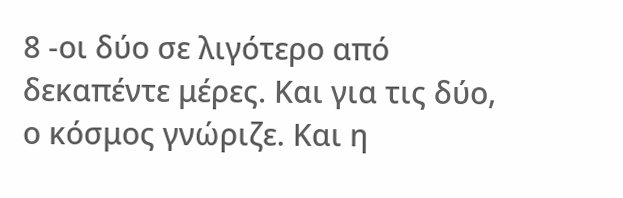8 -οι δύο σε λιγότερο από δεκαπέντε μέρες. Και για τις δύο, ο κόσμος γνώριζε. Και η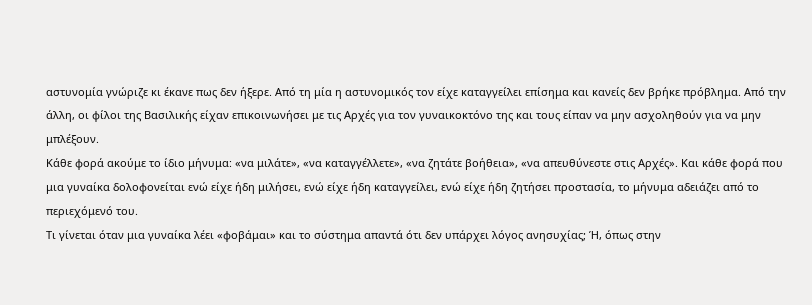αστυνομία γνώριζε κι έκανε πως δεν ήξερε. Από τη μία η αστυνομικός τον είχε καταγγείλει επίσημα και κανείς δεν βρήκε πρόβλημα. Από την άλλη, οι φίλοι της Βασιλικής είχαν επικοινωνήσει με τις Αρχές για τον γυναικοκτόνο της και τους είπαν να μην ασχοληθούν για να μην μπλέξουν.
Κάθε φορά ακούμε το ίδιο μήνυμα: «να μιλάτε», «να καταγγέλλετε», «να ζητάτε βοήθεια», «να απευθύνεστε στις Αρχές». Και κάθε φορά που μια γυναίκα δολοφονείται ενώ είχε ήδη μιλήσει, ενώ είχε ήδη καταγγείλει, ενώ είχε ήδη ζητήσει προστασία, το μήνυμα αδειάζει από το περιεχόμενό του.
Τι γίνεται όταν μια γυναίκα λέει «φοβάμαι» και το σύστημα απαντά ότι δεν υπάρχει λόγος ανησυχίας; Ή, όπως στην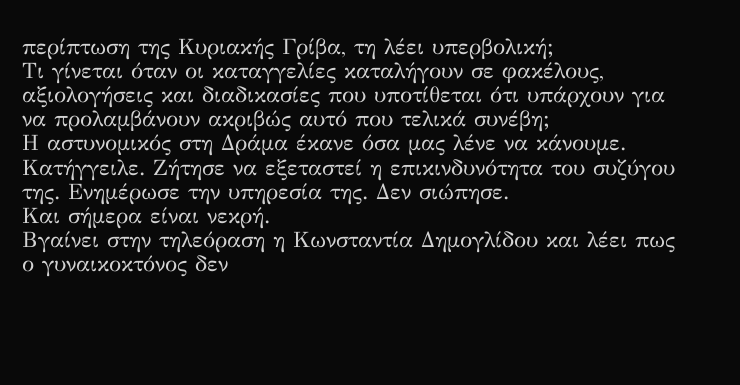περίπτωση της Κυριακής Γρίβα, τη λέει υπερβολική;
Τι γίνεται όταν οι καταγγελίες καταλήγουν σε φακέλους, αξιολογήσεις και διαδικασίες που υποτίθεται ότι υπάρχουν για να προλαμβάνουν ακριβώς αυτό που τελικά συνέβη;
Η αστυνομικός στη Δράμα έκανε όσα μας λένε να κάνουμε. Κατήγγειλε. Ζήτησε να εξεταστεί η επικινδυνότητα του συζύγου της. Ενημέρωσε την υπηρεσία της. Δεν σιώπησε.
Και σήμερα είναι νεκρή.
Βγαίνει στην τηλεόραση η Κωνσταντία Δημογλίδου και λέει πως ο γυναικοκτόνος δεν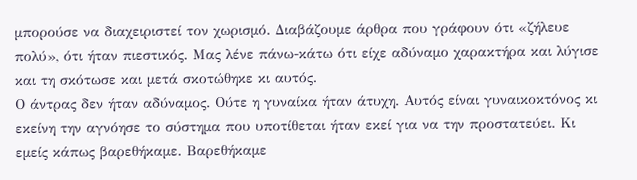μπορούσε να διαχειριστεί τον χωρισμό. Διαβάζουμε άρθρα που γράφουν ότι «ζήλευε πολύ», ότι ήταν πιεστικός. Μας λένε πάνω-κάτω ότι είχε αδύναμο χαρακτήρα και λύγισε και τη σκότωσε και μετά σκοτώθηκε κι αυτός.
Ο άντρας δεν ήταν αδύναμος. Ούτε η γυναίκα ήταν άτυχη. Αυτός είναι γυναικοκτόνος κι εκείνη την αγνόησε το σύστημα που υποτίθεται ήταν εκεί για να την προστατεύει. Κι εμείς κάπως βαρεθήκαμε. Βαρεθήκαμε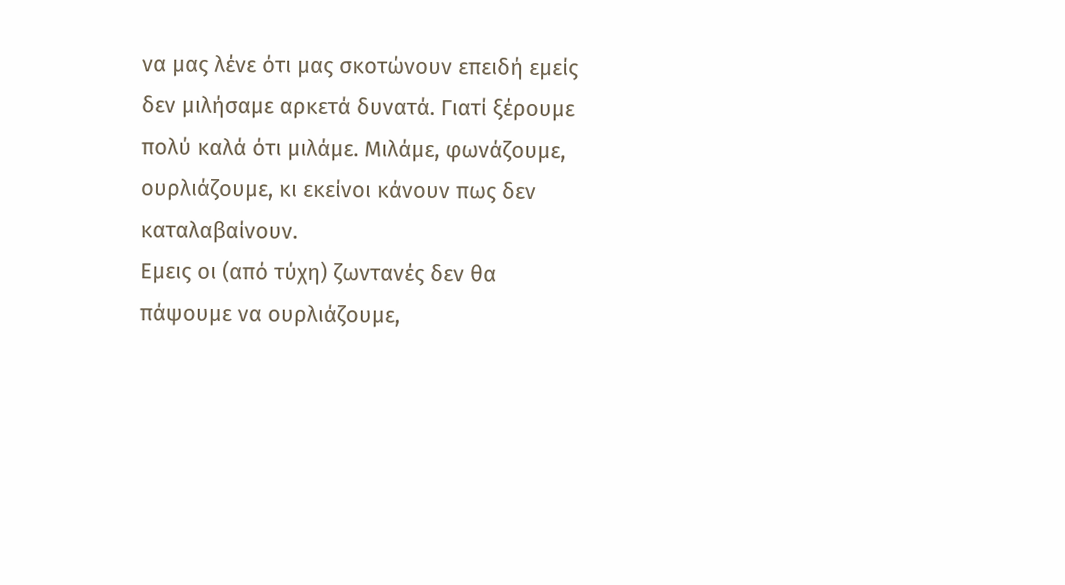να μας λένε ότι μας σκοτώνουν επειδή εμείς δεν μιλήσαμε αρκετά δυνατά. Γιατί ξέρουμε πολύ καλά ότι μιλάμε. Μιλάμε, φωνάζουμε, ουρλιάζουμε, κι εκείνοι κάνουν πως δεν καταλαβαίνουν.
Εμεις οι (από τύχη) ζωντανές δεν θα πάψουμε να ουρλιάζουμε,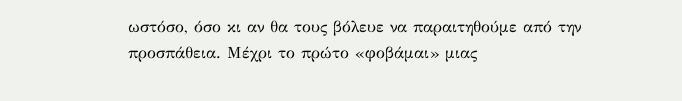ωστόσο, όσο κι αν θα τους βόλευε να παραιτηθούμε από την προσπάθεια. Μέχρι το πρώτο «φοβάμαι» μιας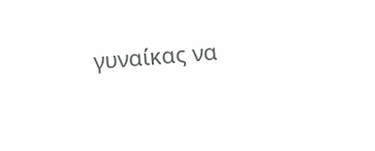γυναίκας να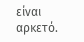είναι αρκετό.